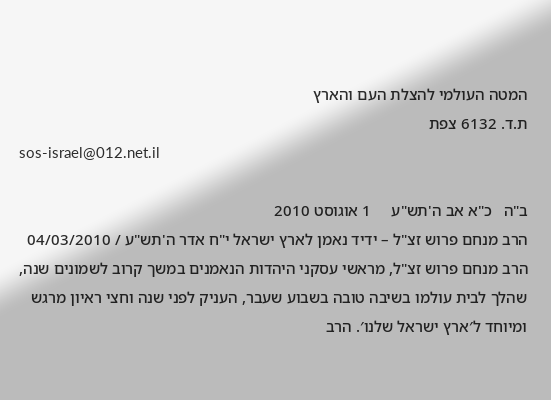המטה העולמי להצלת העם והארץ
ת.ד. 6132 צפת
sos-israel@012.net.il

ב"ה   כ"א אב ה'תש"ע     1 אוגוסט 2010
הרב מנחם פרוש זצ"ל – ידיד נאמן לארץ ישראל י"ח אדר ה'תש"ע / 04/03/2010
הרב מנחם פרוש זצ"ל, מראשי עסקני היהדות הנאמנים במשך קרוב לשמונים שנה, שהלך לבית עולמו בשיבה טובה בשבוע שעבר, העניק לפני שנה וחצי ראיון מרגש ומיוחד ל′ארץ ישראל שלנו′. הרב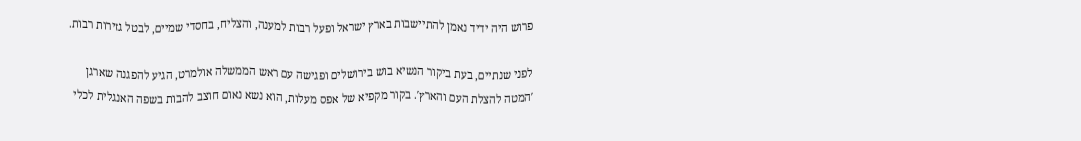פרוש היה ידיד נאמן להתיישבות בארץ ישראל ופעל רבות למענה, והצליח, בחסדי שמיים, לבטל גזירות רבות.

לפני שנתיים, בעת ביקור הנשיא בוש בירושלים ופגישה עם ראש הממשלה אולמרט, הגיע להפגנה שארגן ′המטה להצלת העם והארץ′. בקור מקפיא של אפס מעלות, הוא נשא נאום חוצב להבות בשפה האנגלית לכלי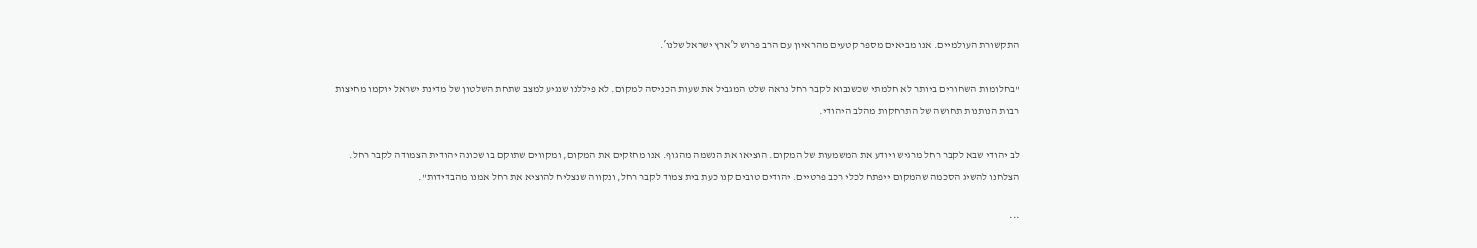התקשורת העולמיים. אנו מביאים מספר קטעים מהראיון עם הרב פרוש ל′ארץ ישראל שלנו′.

"בחלומות השחורים ביותר לא חלמתי שכשנבוא לקבר רחל נראה שלט המגביל את שעות הכניסה למקום. לא פיללנו שנגיע למצב שתחת השלטון של מדינת ישראל יוקמו מחיצות רבות הנותנות תחושה של התרחקות מהלב היהודי.

לב יהודי שבא לקבר רחל מרגיש ויודע את המשמעות של המקום. הוציאו את הנשמה מהגוף. אנו מחזקים את המקום, ומקווים שתוקם בו שכונה יהודית הצמודה לקבר רחל. הצלחנו להשיג הסכמה שהמקום ייפתח לכלי רכב פרטיים. יהודים טובים קנו כעת בית צמוד לקבר רחל, ונקווה שנצליח להוציא את רחל אמנו מהבדידות".

***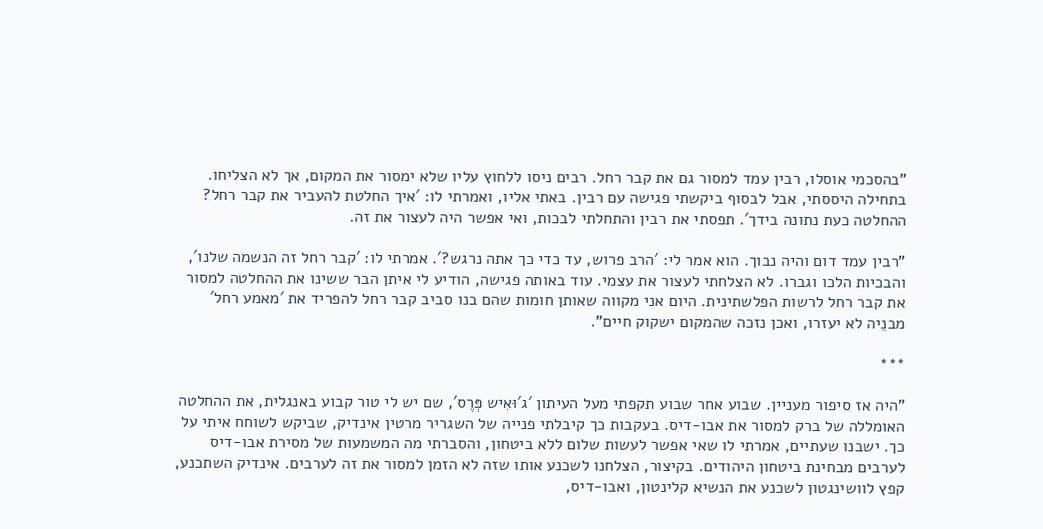"בהסכמי אוסלו, רבין עמד למסור גם את קבר רחל. רבים ניסו ללחוץ עליו שלא ימסור את המקום, אך לא הצליחו. בתחילה היססתי, אבל לבסוף ביקשתי פגישה עם רבין. באתי אליו, ואמרתי לו: ′איך החלטת להעביר את קבר רחל? ההחלטה כעת נתונה בידך′. תפסתי את רבין והתחלתי לבכות, ואי אפשר היה לעצור את זה.

"רבין עמד דום והיה נבוך. הוא אמר לי: ′הרב פרוש, עד כדי כך אתה נרגש?′. אמרתי לו: ′קבר רחל זה הנשמה שלנו′, והבכיות הלכו וגברו. לא הצלחתי לעצור את עצמי. עוד באותה פגישה, הודיע לי איתן הבר ששינו את ההחלטה למסור את קבר רחל לרשות הפלשתינית. היום אני מקווה שאותן חומות שהם בנו סביב קבר רחל להפריד את ′מאמע רחל′ מבנֵיה לא יעזרו, ואכן נזכה שהמקום ישקוק חיים".

***

"היה אז סיפור מעניין. שבוע אחר שבוע תקפתי מעל העיתון ′ג′וּאִיש פְּרֶס′, שם יש לי טור קבוע באנגלית, את ההחלטה האומללה של ברק למסור את אבו-דיס. בעקבות כך קיבלתי פנייה של השגריר מרטין אינדיק, שביקש לשוחח איתי על כך. ישבנו שעתיים, אמרתי לו שאי אפשר לעשות שלום ללא ביטחון, והסברתי מה המשמעות של מסירת אבו-דיס לערבים מבחינת ביטחון היהודים. בקיצור, הצלחנו לשכנע אותו שזה לא הזמן למסור את זה לערבים. אינדיק השתכנע, קפץ לוושינגטון לשכנע את הנשיא קלינטון, ואבו-דיס,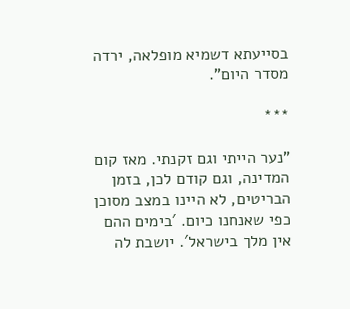בסייעתא דשמיא מופלאה, ירדה מסדר היום".

***

"נער הייתי וגם זקנתי. מאז קום המדינה, וגם קודם לכן, בזמן הבריטים, לא היינו במצב מסוכן כפי שאנחנו כיום. ′בימים ההם אין מלך בישראל′. יושבת לה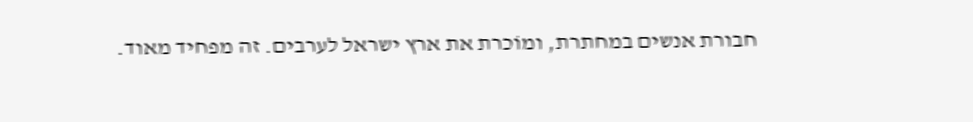חבורת אנשים במחתרת, ומוֹכרת את ארץ ישראל לערבים. זה מפחיד מאוד.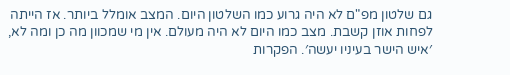גם שלטון מפ"ם לא היה גרוע כמו השלטון היום. המצב אומלל ביותר. אז הייתה לפחות אוזן קשבת. מצב כמו היום לא היה מעולם. אין מי שמכוון מה כן ומה לא, ′איש הישר בעיניו יעשה′. הפקרות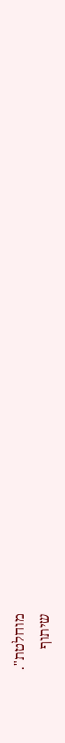מוחלטת".
שיתוף